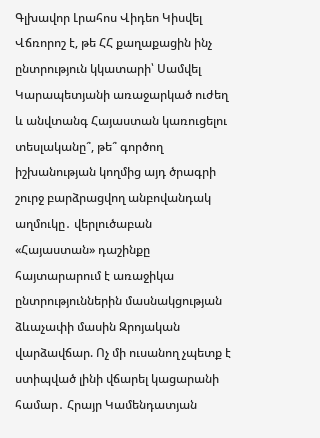Գլխավոր Լրահոս Վիդեո Կիսվել
Վճռորոշ է, թե ՀՀ քաղաքացին ինչ ընտրություն կկատարի՝ Սամվել Կարապետյանի առաջարկած ուժեղ և անվտանգ Հայաստան կառուցելու տեսլականը՞, թե՞ գործող իշխանության կողմից այդ ծրագրի շուրջ բարձրացվող անբովանդակ աղմուկը․ վերլուծաբան «Հայաստան» դաշինքը հայտարարում է առաջիկա ընտրություններին մասնակցության ձևաչափի մասին Զրոյական վարձավճար. Ոչ մի ուսանող չպետք է ստիպված լինի վճարել կացարանի համար․ Հրայր Կամենդատյան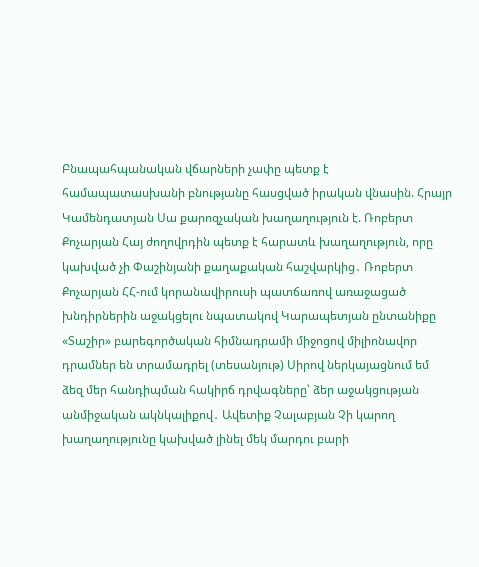Բնապահպանական վճարների չափը պետք է համապատասխանի բնությանը հասցված իրական վնասին. Հրայր Կամենդատյան Սա քարոզչական խաղաղություն է. Ռոբերտ Քոչարյան Հայ ժողովրդին պետք է հարատև խաղաղություն, որը կախված չի Փաշինյանի քաղաքական հաշվարկից․ Ռոբերտ Քոչարյան ՀՀ-ում կորանավիրուսի պատճառով առաջացած խնդիրներին աջակցելու նպատակով Կարապետյան ընտանիքը «Տաշիր» բարեգործական հիմնադրամի միջոցով միլիոնավոր դրամներ են տրամադրել (տեսանյութ) Սիրով ներկայացնում եմ ձեզ մեր հանդիպման հակիրճ դրվագները՝ ձեր աջակցության անմիջական ակնկալիքով․ Ավետիք Չալաբյան Չի կարող խաղաղությունը կախված լինել մեկ մարդու բարի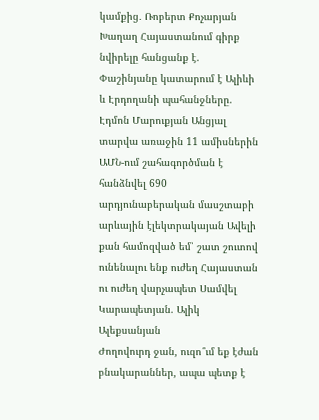կամքից․ Ռոբերտ Քոչարյան Խաղաղ Հայաստանում գիրք նվիրելը հանցանք է. Փաշինյանը կատարում է Ալիևի և Էրդողանի պահանջները. Էդմոն Մարուքյան Անցյալ տարվա առաջին 11 ամիսներին ԱՄՆ-ում շահագործման է հանձնվել 690 արդյունաբերական մասշտաբի արևային էլեկտրակայան Ավելի քան համոզված եմ՝ շատ շուտով ունենալու ենք ուժեղ Հայաստան ու ուժեղ վարչապետ Սամվել Կարապետյան. Ալիկ Ալեքսանյան
Ժողովուրդ ջան, ուզո՞ւմ եք էժան բնակարաններ, ապա պետք է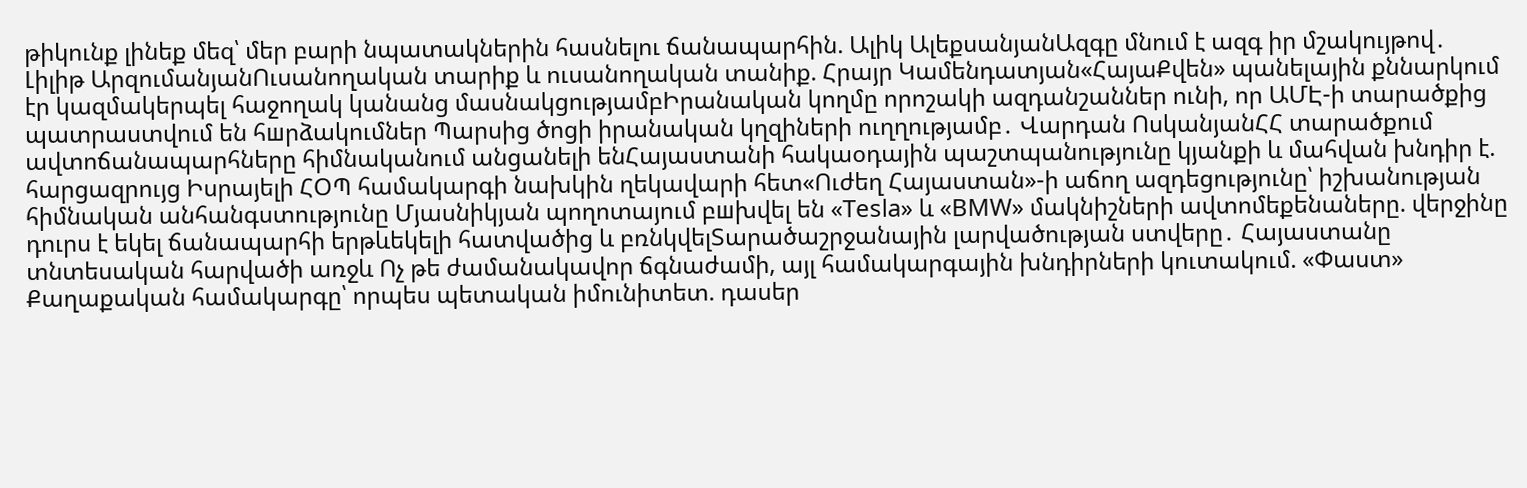թիկունք լինեք մեզ՝ մեր բարի նպատակներին հասնելու ճանապարհին. Ալիկ ԱլեքսանյանԱզգը մնում է ազգ իր մշակույթով․ Լիլիթ ԱրզումանյանՈւսանողական տարիք և ուսանողական տանիք. Հրայր Կամենդատյան«ՀայաՔվեն» պանելային քննարկում էր կազմակերպել հաջողակ կանանց մասնակցությամբԻրանական կողմը որոշակի ազդանշաններ ունի, որ ԱՄԷ-ի տարածքից պատրաստվում են հшրձակումներ Պարսից ծոցի իրանական կղզիների ուղղությամբ․ Վարդան ՈսկանյանՀՀ տարածքում ավտոճանապարհները հիմնականում անցանելի ենՀայաստանի հակաօդային պաշտպանությունը կյանքի և մահվան խնդիր է. հարցազրույց Իսրայելի ՀՕՊ համակարգի նախկին ղեկավարի հետ«Ուժեղ Հայաստան»-ի աճող ազդեցությունը՝ իշխանության հիմնական անհանգստությունը Մյասնիկյան պողոտայում բшխվել են «Tesla» և «BMW» մակնիշների ավտոմեքենաները. վերջինը դուրս է եկել ճանապարհի երթևեկելի հատվածից և բռնկվելՏարածաշրջանային լարվածության ստվերը․ Հայաստանը տնտեսական հարվածի առջև Ոչ թե ժամանակավոր ճգնաժամի, այլ համակարգային խնդիրների կուտակում. «Փաստ» Քաղաքական համակարգը՝ որպես պետական իմունիտետ. դասեր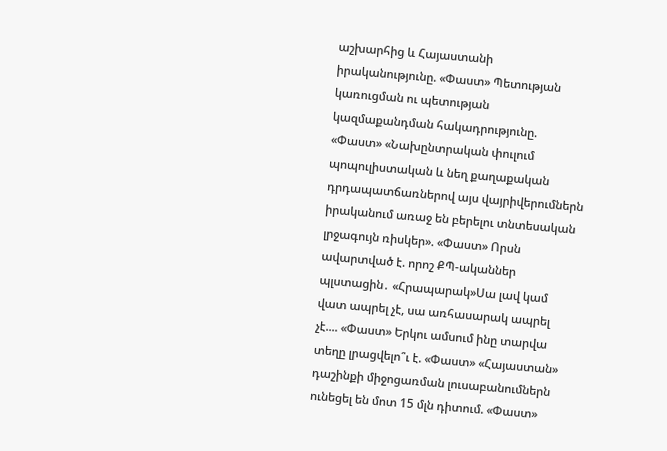աշխարհից և Հայաստանի իրականությունը. «Փաստ» Պետության կառուցման ու պետության կազմաքանդման հակադրությունը. «Փաստ» «Նախընտրական փուլում պոպուլիստական և նեղ քաղաքական դրդապատճառներով այս վայրիվերումներն իրականում առաջ են բերելու տնտեսական լրջագույն ռիսկեր». «Փաստ» Որսն ավարտված է. որոշ ՔՊ-ականներ պլստացին․ «Հրապարակ»Սա լավ կամ վատ ապրել չէ, սա առհասարակ ապրել չէ.... «Փաստ» Երկու ամսում ինը տարվա տեղը լրացվելո՞ւ է. «Փաստ» «Հայաստան» դաշինքի միջոցառման լուսաբանումներն ունեցել են մոտ 15 մլն դիտում. «Փաստ»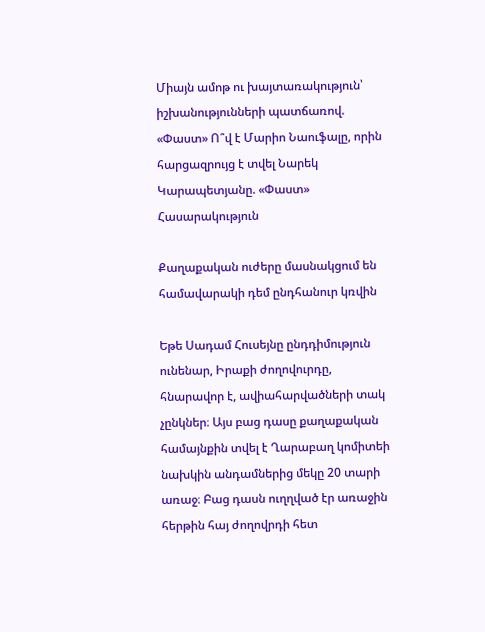Միայն ամոթ ու խայտառակություն՝ իշխանությունների պատճառով. «Փաստ» Ո՞վ է Մարիո Նաուֆալը, որին հարցազրույց է տվել Նարեկ Կարապետյանը. «Փաստ»
Հասարակություն

Քաղաքական ուժերը մասնակցում են համավարակի դեմ ընդհանուր կռվին

Եթե Սադամ Հուսեյնը ընդդիմություն ունենար, Իրաքի ժողովուրդը, հնարավոր է, ավիահարվածների տակ չընկներ։ Այս բաց դասը քաղաքական համայնքին տվել է Ղարաբաղ կոմիտեի նախկին անդամներից մեկը 20 տարի առաջ։ Բաց դասն ուղղված էր առաջին հերթին հայ ժողովրդի հետ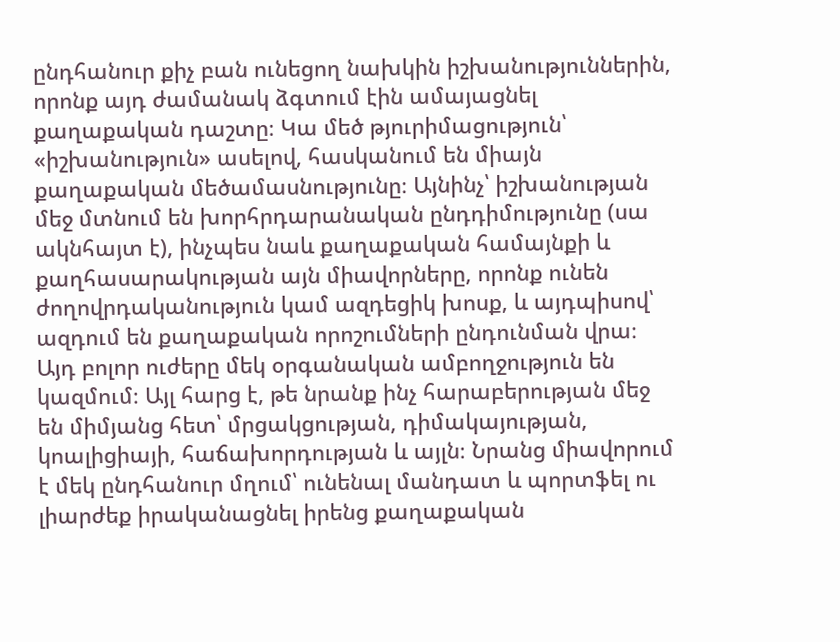ընդհանուր քիչ բան ունեցող նախկին իշխանություններին, որոնք այդ ժամանակ ձգտում էին ամայացնել քաղաքական դաշտը։ Կա մեծ թյուրիմացություն՝ «իշխանություն» ասելով, հասկանում են միայն քաղաքական մեծամասնությունը։ Այնինչ՝ իշխանության մեջ մտնում են խորհրդարանական ընդդիմությունը (սա ակնհայտ է), ինչպես նաև քաղաքական համայնքի և քաղհասարակության այն միավորները, որոնք ունեն ժողովրդականություն կամ ազդեցիկ խոսք, և այդպիսով՝ ազդում են քաղաքական որոշումների ընդունման վրա։ Այդ բոլոր ուժերը մեկ օրգանական ամբողջություն են կազմում։ Այլ հարց է, թե նրանք ինչ հարաբերության մեջ են միմյանց հետ՝ մրցակցության, դիմակայության, կոալիցիայի, հաճախորդության և այլն։ Նրանց միավորում է մեկ ընդհանուր մղում՝ ունենալ մանդատ և պորտֆել ու լիարժեք իրականացնել իրենց քաղաքական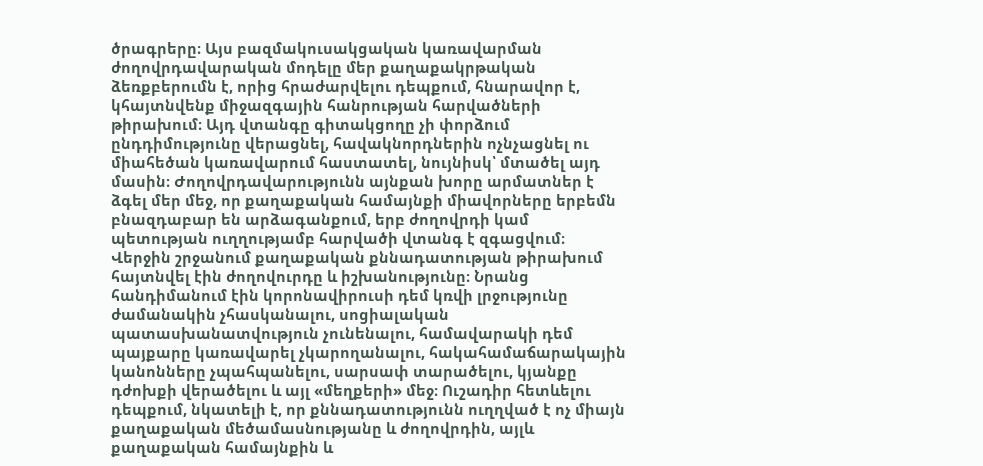ծրագրերը։ Այս բազմակուսակցական կառավարման ժողովրդավարական մոդելը մեր քաղաքակրթական ձեռքբերումն է, որից հրաժարվելու դեպքում, հնարավոր է, կհայտնվենք միջազգային հանրության հարվածների թիրախում։ Այդ վտանգը գիտակցողը չի փորձում ընդդիմությունը վերացնել, հավակնորդներին ոչնչացնել ու միահեծան կառավարում հաստատել, նույնիսկ՝ մտածել այդ մասին։ Ժողովրդավարությունն այնքան խորը արմատներ է ձգել մեր մեջ, որ քաղաքական համայնքի միավորները երբեմն բնազդաբար են արձագանքում, երբ ժողովրդի կամ պետության ուղղությամբ հարվածի վտանգ է զգացվում։ Վերջին շրջանում քաղաքական քննադատության թիրախում հայտնվել էին ժողովուրդը և իշխանությունը։ Նրանց հանդիմանում էին կորոնավիրուսի դեմ կռվի լրջությունը ժամանակին չհասկանալու, սոցիալական պատասխանատվություն չունենալու, համավարակի դեմ պայքարը կառավարել չկարողանալու, հակահամաճարակային կանոնները չպահպանելու, սարսափ տարածելու, կյանքը դժոխքի վերածելու և այլ «մեղքերի» մեջ։ Ուշադիր հետևելու դեպքում, նկատելի է, որ քննադատությունն ուղղված է ոչ միայն քաղաքական մեծամասնությանը և ժողովրդին, այլև քաղաքական համայնքին և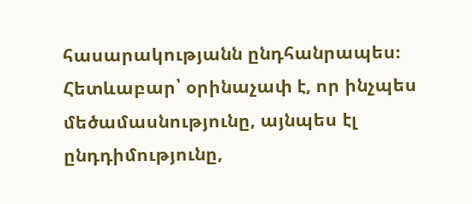հասարակությանն ընդհանրապես։ Հետևաբար՝ օրինաչափ է, որ ինչպես մեծամասնությունը, այնպես էլ ընդդիմությունը,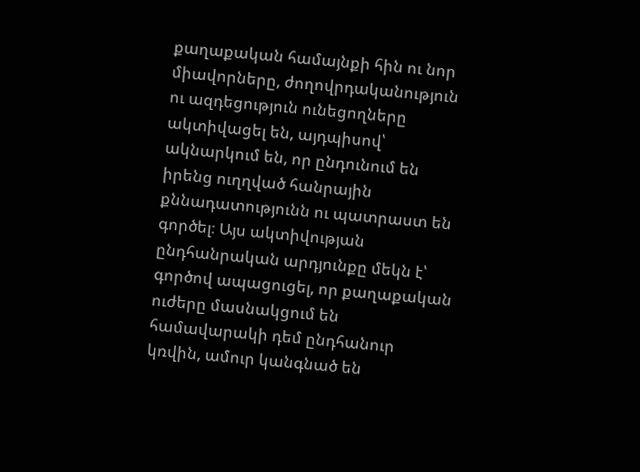քաղաքական համայնքի հին ու նոր միավորները, ժողովրդականություն ու ազդեցություն ունեցողները ակտիվացել են, այդպիսով՝ ակնարկում են, որ ընդունում են իրենց ուղղված հանրային քննադատությունն ու պատրաստ են գործել։ Այս ակտիվության ընդհանրական արդյունքը մեկն է՝ գործով ապացուցել, որ քաղաքական ուժերը մասնակցում են համավարակի դեմ ընդհանուր կռվին, ամուր կանգնած են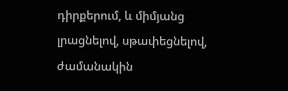դիրքերում, և միմյանց լրացնելով, սթափեցնելով, ժամանակին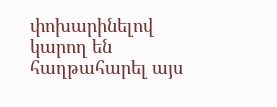փոխարինելով կարող են հաղթահարել այս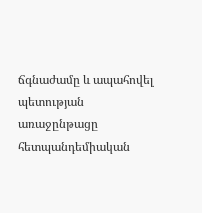ճգնաժամը և ապահովել պետության առաջընթացը հետպանդեմիական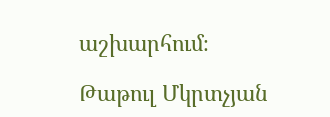աշխարհում։

Թաթուլ Մկրտչյան